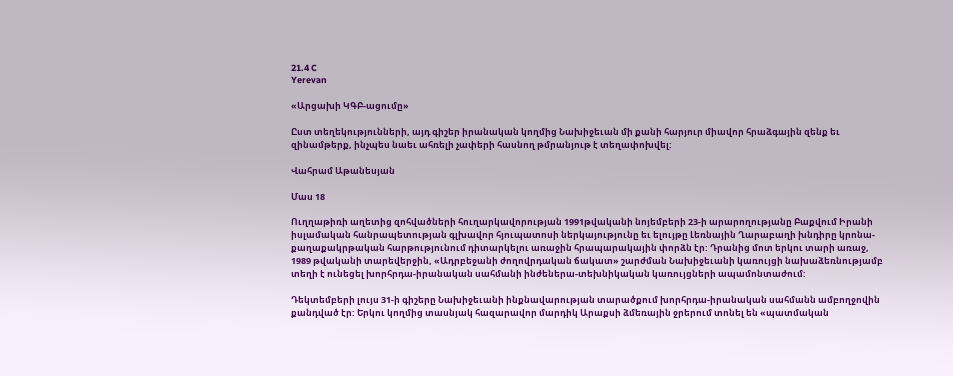21.4 C
Yerevan

«Արցախի ԿԳԲ-ացումը»

Ըստ տեղեկությունների, այդ գիշեր իրանական կողմից Նախիջեւան մի քանի հարյուր միավոր հրաձգային զենք եւ զինամթերք, ինչպես նաեւ ահռելի չափերի հասնող թմրանյութ է տեղափոխվել:

Վահրամ Աթանեսյան

Մաս 18

Ուղղաթիռի աղետից զոհվածների հուղարկավորության 1991թվականի նոյեմբերի 23‑ի արարողությանը Բաքվում Իրանի իսլամական հանրապետության գլխավոր հյուպատոսի ներկայությունը եւ ելույթը Լեռնային Ղարաբաղի խնդիրը կրոնա-քաղաքակրթական հարթությունում դիտարկելու առաջին հրապարակային փորձն էր: Դրանից մոտ երկու տարի առաջ, 1989 թվականի տարեվերջին, «Ադրբեջանի ժողովրդական ճակատ» շարժման Նախիջեւանի կառույցի նախաձեռնությամբ տեղի է ունեցել խորհրդա-իրանական սահմանի ինժեներա-տեխնիկական կառույցների ապամոնտաժում:

Դեկտեմբերի լույս 31‑ի գիշերը Նախիջեւանի ինքնավարության տարածքում խորհրդա-իրանական սահմանն ամբողջովին քանդված էր: Երկու կողմից տասնյակ հազարավոր մարդիկ Արաքսի ձմեռային ջրերում տոնել են «պատմական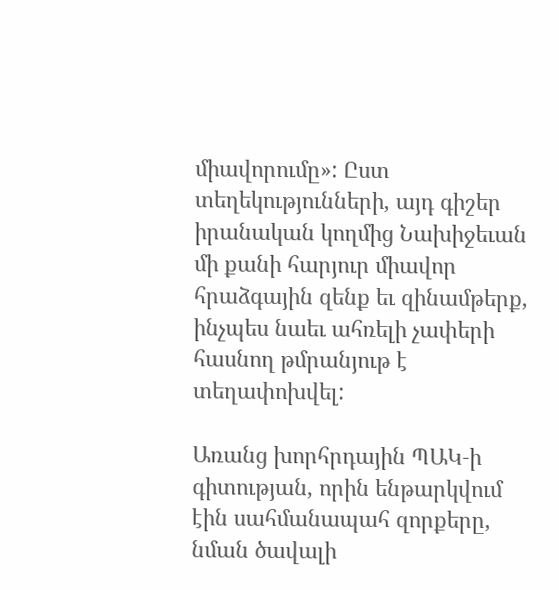միավորումը»: Ըստ տեղեկությունների, այդ գիշեր իրանական կողմից Նախիջեւան մի քանի հարյուր միավոր հրաձգային զենք եւ զինամթերք, ինչպես նաեւ ահռելի չափերի հասնող թմրանյութ է տեղափոխվել:

Առանց խորհրդային ՊԱԿ‑ի գիտության, որին ենթարկվում էին սահմանապահ զորքերը, նման ծավալի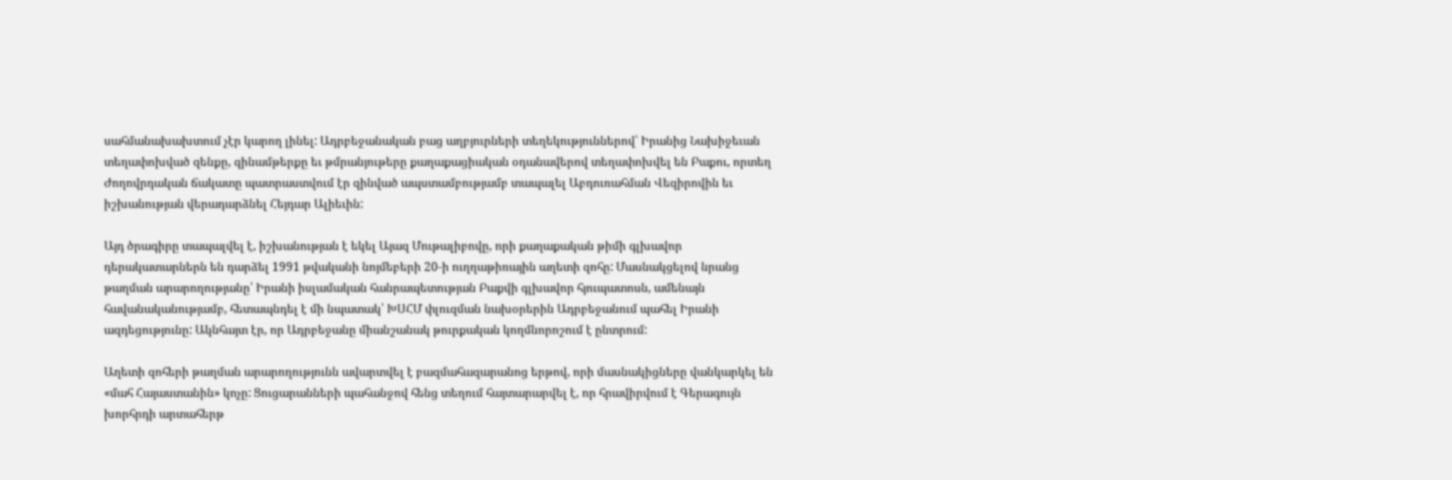սահմանախախտում չէր կարող լինել: Ադրբեջանական բաց աղբյուրների տեղեկություններով՝ Իրանից Նախիջեւան տեղափոխված զենքը, զինամթերքը եւ թմրանյութերը քաղաքացիական օդանավերով տեղափոխվել են Բաքու, որտեղ Ժողովրդական ճակատը պատրաստվում էր զինված ապստամբությամբ տապալել Աբդուռահման Վեզիրովին եւ իշխանության վերադարձնել Հեյդար Ալիեւին:

Այդ ծրագիրը տապալվել է, իշխանության է եկել Այազ Մութալիբովը, որի քաղաքական թիմի գլխավոր դերակատարներն են դարձել 1991 թվականի նոյմեբերի 20‑ի ուղղաթիռային աղետի զոհը: Մասնակցելով նրանց թաղման արարողությանը՝ Իրանի իսլամական հանրապետության Բաքվի գլխավոր հյուպատոսն, ամենայն հավանականությամբ, հետապնդել է մի նպատակ՝ ԽՍՀՄ փլուզման նախօրերին Ադրբեջանում պահել Իրանի ազդեցությունը: Ակնհայտ էր, որ Ադրբեջանը միանշանակ թուրքական կողմնորոշում է ընտրում:

Աղետի զոհերի թաղման արարողությունն ավարտվել է բազմահազարանոց երթով, որի մասնակիցները վանկարկել են «մահ Հայաստանին» կոչը: Ցուցարանների պահանջով հենց տեղում հայտարարվել է, որ հրավիրվում է Գերագույն խորհրդի արտահերթ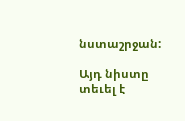նստաշրջան:

Այդ նիստը տեւել է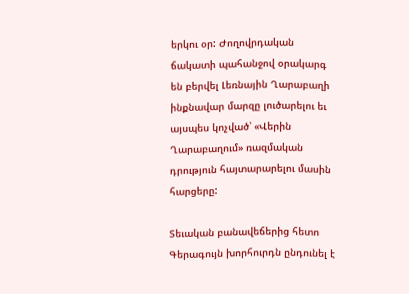երկու օր: Ժողովրդական ճակատի պահանջով օրակարգ են բերվել Լեռնային Ղարաբաղի ինքնավար մարզը լուծարելու եւ այսպես կոչված՝ «Վերին Ղարաբաղում» ռազմական դրություն հայտարարելու մասին հարցերը:

Տեւական բանավեճերից հետո Գերագույն խորհուրդն ընդունել է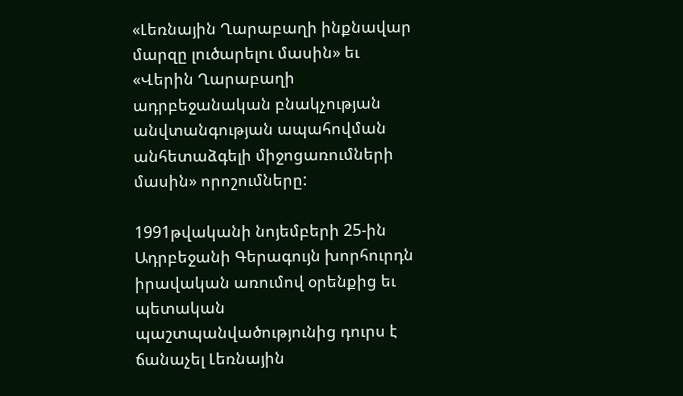«Լեռնային Ղարաբաղի ինքնավար մարզը լուծարելու մասին» եւ «Վերին Ղարաբաղի ադրբեջանական բնակչության անվտանգության ապահովման անհետաձգելի միջոցառումների մասին» որոշումները:

1991թվականի նոյեմբերի 25-ին Ադրբեջանի Գերագույն խորհուրդն իրավական առումով օրենքից եւ պետական պաշտպանվածությունից դուրս է ճանաչել Լեռնային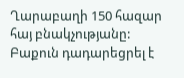Ղարաբաղի 150 հազար հայ բնակչությանը: Բաքուն դադարեցրել է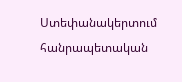Ստեփանակերտում հանրապետական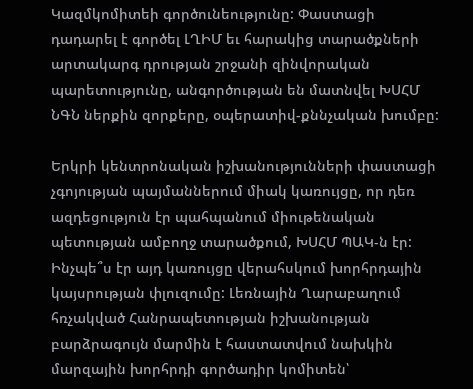Կազմկոմիտեի գործունեությունը: Փաստացի դադարել է գործել ԼՂԻՄ եւ հարակից տարածքների արտակարգ դրության շրջանի զինվորական պարետությունը, անգործության են մատնվել ԽՍՀՄ ՆԳՆ ներքին զորքերը, օպերատիվ-քննչական խումբը:

Երկրի կենտրոնական իշխանությունների փաստացի չգոյության պայմաններում միակ կառույցը, որ դեռ ազդեցություն էր պահպանում միութենական պետության ամբողջ տարածքում, ԽՍՀՄ ՊԱԿ‑ն էր: Ինչպե՞ս էր այդ կառույցը վերահսկում խորհրդային կայսրության փլուզումը: Լեռնային Ղարաբաղում հռչակված Հանրապետության իշխանության բարձրագույն մարմին է հաստատվում նախկին մարզային խորհրդի գործադիր կոմիտեն՝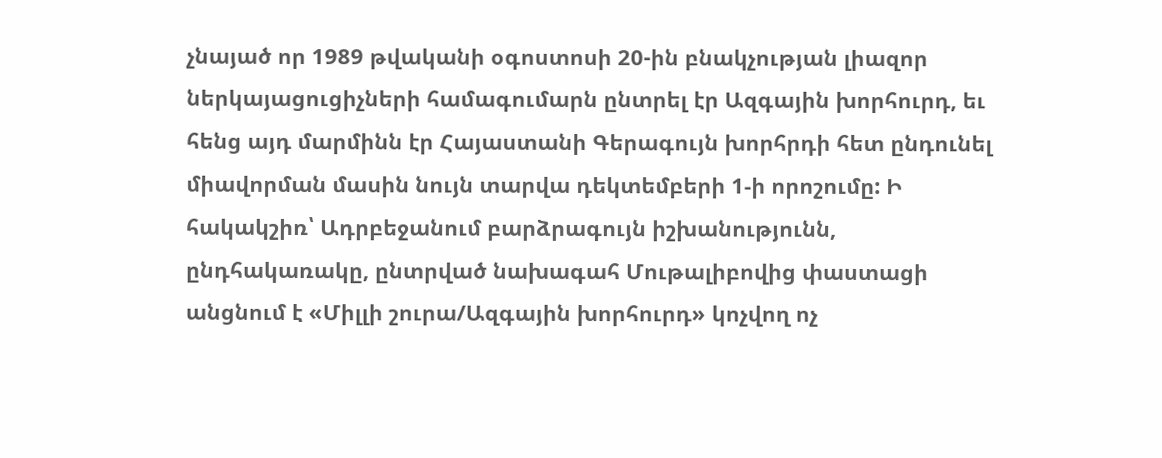չնայած որ 1989 թվականի օգոստոսի 20-ին բնակչության լիազոր ներկայացուցիչների համագումարն ընտրել էր Ազգային խորհուրդ, եւ հենց այդ մարմինն էր Հայաստանի Գերագույն խորհրդի հետ ընդունել միավորման մասին նույն տարվա դեկտեմբերի 1‑ի որոշումը: Ի հակակշիռ՝ Ադրբեջանում բարձրագույն իշխանությունն, ընդհակառակը, ընտրված նախագահ Մութալիբովից փաստացի անցնում է «Միլլի շուրա/Ազգային խորհուրդ» կոչվող ոչ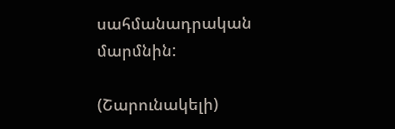սահմանադրական մարմնին:

(Շարունակելի)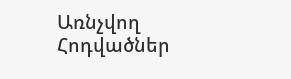Առնչվող Հոդվածներ